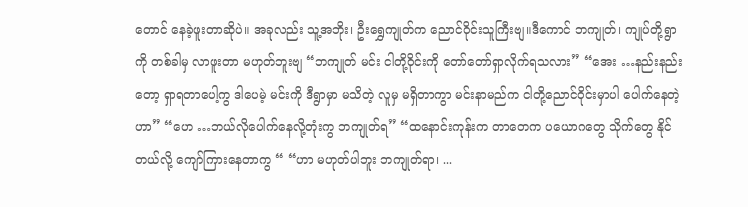တောင် နေခဲ့ဖူးတာဆိုပဲ။ အခုလည်း သူ့အဘိုး၊ ဦးရွှေကျုတ်က ညောင်ဝိုင်းသူကြီးဗျ။ဒီကောင် ဘကျုတ်၊ ကျုပ်တို့ရွာကို တစ်ခါမှ လာဖူးတာ မဟုတ်ဘူးဗျ “ဘကျုတ် မင်း ငါတို့ဝိုင်းကို တော်တော်ရှာလိုက်ရသလား” “အေး …နည်းနည်းတော့ ရှာရတာပေါ့ကွ ဒါပေမဲ့ မင်းကို ဒီရွာမှာ မသိတဲ့ လူမှ မရှိတာကွာ မင်းနာမည်က ငါတို့ညောင်ဝိုင်းမှာပါ ပေါက်နေတဲ့ဟာ” “ဟေ …ဘယ်လိုပေါက်နေလို့တုံးကွ ဘကျုတ်ရ” “ထနောင်းကုန်းက တာတေက ပယောဂတွေ သိုက်တွေ နိုင်တယ်လို့ ကျော်ကြားနေတာကွ “ “ဟာ မဟုတ်ပါဘူး ဘကျုတ်ရာ၊ ...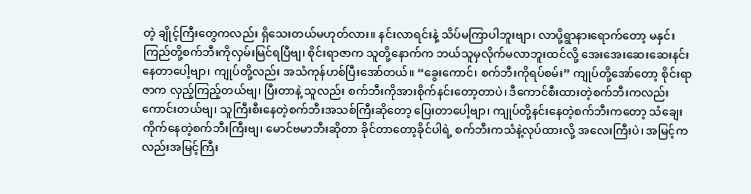တဲ့ ချိုင့်ကြီးတွေကလည်း ရှိသေးတယ်မဟုတ်လား။ နင်းလာရင်းနဲ့ သိပ်မကြာပါဘူးဗျာ၊ လာပို့ရွာနားရောက်တော့ မနှင်းကြည်တို့စက်ဘီးကိုလှမ်းမြင်ရပြီဗျ၊ စိုင်းရာဇာက သူတို့နောက်က ဘယ်သူမှလိုက်မလာဘူးထင်လို့ အေးအေးဆေးဆေးနင်းနေတာပေါ့ဗျာ၊ ကျုပ်တို့လည်း အသံကုန်ဟစ်ပြီးအော်တယ်။ “ခွေးကောင်၊ စက်ဘီးကိုရပ်စမ်း” ကျုပ်တို့အော်တော့ စိုင်းရာဇာက လှည့်ကြည့်တယ်ဗျ၊ ပြီးတာနဲ့ သူလည်း စက်ဘီးကိုအားစိုက်နင်းတော့တာပဲ၊ ဒီကောင်စီးထားတဲ့စက်ဘီးကလည်း ကောင်းတယ်ဗျ၊ သူကြီးစီးနေတဲ့စက်ဘီးအသစ်ကြီးဆိုတော့ ပြေးတာပေါ့ဗျာ၊ ကျုပ်တို့နင်းနေတဲ့စက်ဘီးကတော့ သံချေးကိုက်နေတဲ့စက်ဘီးကြီးဗျ၊ မောင်ဗမာဘီးဆိုတာ ခိုင်တာတော့ခိုင်ပါရဲ့ စက်ဘီးကသံနဲ့လုပ်ထားလို့ အလေးကြီးပဲ၊ အမြင့်ကလည်းအမြင့်ကြီး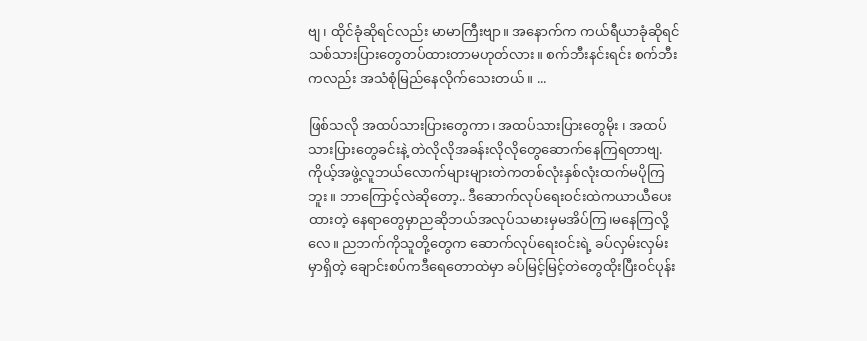ဗျ၊ ထိုင်ခုံဆိုရင်လည်း မာမာကြီးဗျာ။ အနောက်က ကယ်ရီယာခုံဆိုရင် သစ်သားပြားတွေတပ်ထားတာမဟုတ်လား။ စက်ဘီးနင်းရင်း စက်ဘီးကလည်း အသံစုံမြည်နေလိုက်သေးတယ်။ ...

ဖြစ်သလို အထပ်သားပြားတွေကာ၊ အထပ်သားပြားတွေမိုး ၊ အထပ်သားပြားတွေခင်းနဲ့ တဲလိုလိုအခန်းလိုလိုတွေဆောက်နေကြရတာဗျ. ကိုယ့်အဖွဲ့လူဘယ်လောက်များများတဲကတစ်လုံးနှစ်လုံးထက်မပိုကြဘူး။ ဘာကြောင့်လဲဆိုတော့.. ဒီဆောက်လုပ်ရေးဝင်းထဲကယာယီပေးထားတဲ့ နေရာတွေမှာညဆိုဘယ်အလုပ်သမားမှမအိပ်ကြ၊မနေကြလို့လေ။ ညဘက်ကိုသူတို့တွေက ဆောက်လုပ်ရေးဝင်းရဲ့ ခပ်လှမ်းလှမ်းမှာရှိတဲ့ ချောင်းစပ်ကဒီရေတောထဲမှာ ခပ်မြင့်မြင့်တဲတွေထိုးပြီးဝင်ပုန်း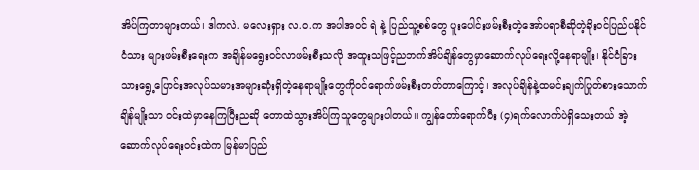အိပ်ကြတာများတယ်၊ ဒါကလဲ. မလေးရှား လ.ဝ.က အပါအဝင် ရဲ နဲ့ ပြည်သူ့စစ်တွေ ပူးပေါင်းဖမ်းစီးတဲ့အော်ပရာစီဆိုတဲ့ခိုးဝင်ပြည်ပနိုင်ငံသား များဖမ်းစီးရေးက အချိန်မရွေးဝင်လာဖမ်းစီးသလို အထူးသဖြင့်ညဘက်အိပ်ချိန်တွေမှာဆောက်လုပ်ရေးလို့နေရာမျိုး၊ နိုင်ငံခြားသားရွေ့ပြောင်းအလုပ်သမားအများဆုံးရှိတဲ့နေရာမျိုးတွေကိုဝင်ရောက်ဖမ်းစီးတတ်တာကြောင့်၊ အလုပ်ချိန်နဲ့ထမင်းချက်ပြုတ်စားသောက်ချိန်မျိုးသာ ဝင်းထဲမှာနေကြပြီးညဆို တောထဲသွားအိပ်ကြသူတွေများပါတယ်။ ကျွန်တော်ရောက်ပီး (၄)ရက်လောက်ပဲရှိသေးတယ် အဲ့ဆောက်လုပ်ရေးဝင်းထဲက မြန်မာပြည်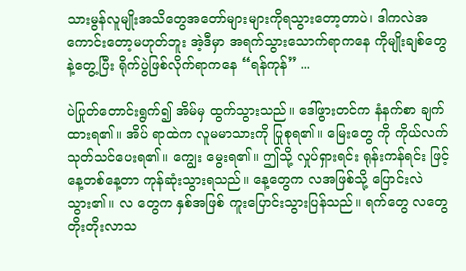သားမွန်လူမျိုးအသိတွေအတော်များများကိုရသွားတော့တာပဲ၊ ဒါကလဲအကောင်းတော့မဟုတ်ဘူး အဲ့ဒီမှာ အရက်သွားသောက်ရာကနေ ကိုမျိုးချစ်တွေနဲ့တွေ့ပြီး ရိုက်ပွဲဖြစ်လိုက်ရာကနေ “ရန်ကုန်” ...

ပဲပြုတ်တောင်းရွက်၍ အိမ်မှ ထွက်သွားသည်။ ဒေါ်ဖွားတင်က နံနက်စာ ချက်ထားရ၏။ အိပ် ရာထဲက လူမမာသားကို ပြုစုရ၏။ မြေးတွေ ကို ကိုယ်လက်သုတ်သင်ပေးရ၏။ ကျွေး မွေးရ၏။ ဤသို့ လှုပ်ရှားရင်း ရုန်းကန်ရင်း ဖြင့် နေ့တစ်နေ့တာ ကုန်ဆုံးသွားရသည်။ နေ့တွေက လအဖြစ်သို့ ပြောင်းလဲသွား၏။ လ တွေက နှစ်အဖြစ် ကူးပြောင်းသွားပြန်သည်။ ရက်တွေ လတွေ တိုးတိုးလာသ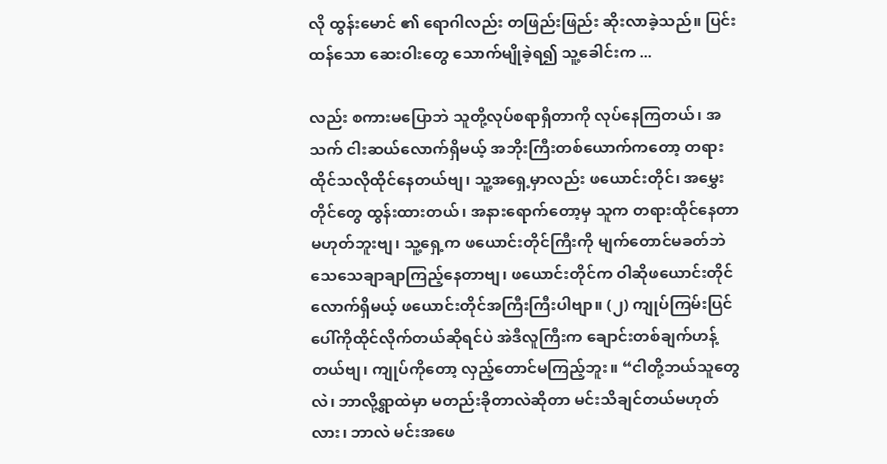လို ထွန်းမောင် ၏ ရောဂါလည်း တဖြည်းဖြည်း ဆိုးလာခဲ့သည်။ ပြင်းထန်သော ဆေးဝါးတွေ သောက်မျိုခဲ့ရ၍ သူ့ခေါင်းက ...

လည်း စကားမပြောဘဲ သူတို့လုပ်စရာရှိတာကို လုပ်နေကြတယ်၊ အသက် ငါးဆယ်လောက်ရှိမယ့် အဘိုးကြီးတစ်ယောက်ကတော့ တရားထိုင်သလိုထိုင်နေတယ်ဗျ၊ သူ့အရှေ့မှာလည်း ဖယောင်းတိုင်၊ အမွှေးတိုင်တွေ ထွန်းထားတယ်၊ အနားရောက်တော့မှ သူက တရားထိုင်နေတာမဟုတ်ဘူးဗျ၊ သူ့ရှေ့က ဖယောင်းတိုင်ကြီးကို မျက်တောင်မခတ်ဘဲသေသေချာချာကြည့်နေတာဗျ၊ ဖယောင်းတိုင်က ဝါဆိုဖယောင်းတိုင်လောက်ရှိမယ့် ဖယောင်းတိုင်အကြီးကြီးပါဗျာ။ (၂) ကျုပ်ကြမ်းပြင်ပေါ်ကိုထိုင်လိုက်တယ်ဆိုရင်ပဲ အဲဒီလူကြီးက ချောင်းတစ်ချက်ဟန့်တယ်ဗျ၊ ကျုပ်ကိုတော့ လှည့်တောင်မကြည့်ဘူး။ “ငါတို့ဘယ်သူတွေလဲ၊ ဘာလို့ရွာထဲမှာ မတည်းခိုတာလဲဆိုတာ မင်းသိချင်တယ်မဟုတ်လား၊ ဘာလဲ မင်းအဖေ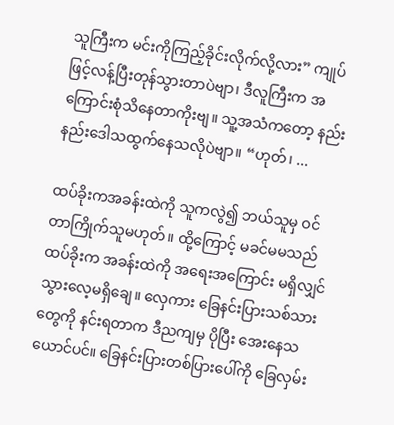သူကြီးက မင်းကိုကြည့်ခိုင်းလိုက်လို့လား” ကျုပ်ဖြင့်လန့်ပြီးတုန်သွားတာပဲဗျာ၊ ဒီလူကြီးက အကြောင်းစုံသိနေတာကိုးဗျ။ သူ့အသံကတော့ နည်းနည်းဒေါသထွက်နေသလိုပဲဗျာ။ “ဟုတ်၊ ...

ထပ်ခိုးကအခန်းထဲကို သူကလွဲ၍ ဘယ်သူမှ ဝင်တာကြိုက်သူမဟုတ်။ ထို့ကြောင့် မခင်မမသည် ထပ်ခိုးက အခန်းထဲကို အရေးအကြောင်း မရှိလျှင် သွားလေ့မရှိချေ။ လှေကား ခြေနင်းပြားသစ်သားတွေကို နင်းရတာက ဒီညကျမှ ပိုပြီး အေးနေသယောင်ပင်။ ခြေနင်းပြားတစ်ပြားပေါ်ကို ခြေလှမ်း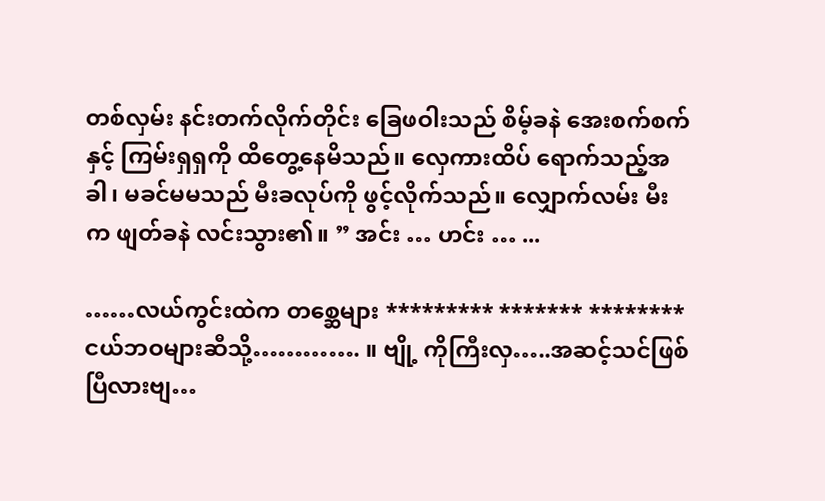တစ်လှမ်း နင်းတက်လိုက်တိုင်း ခြေဖဝါးသည် စိမ့်ခနဲ အေးစက်စက်နှင့် ကြမ်းရှရှကို ထိတွေ့နေမိသည်။ လှေကားထိပ် ရောက်သည့်အခါ၊ မခင်မမသည် မီးခလုပ်ကို ဖွင့်လိုက်သည်။ လျှောက်လမ်း မီးက ဖျတ်ခနဲ လင်းသွား၏။ ” အင်း … ဟင်း … ...

……လယ်ကွင်းထဲက တစ္ဆေများ ********* ******* ******** ငယ်ဘဝများဆီသို့…………. ။ ဗျို့ ကိုကြီးလှ…..အဆင့်သင်ဖြစ်ပြီလားဗျ…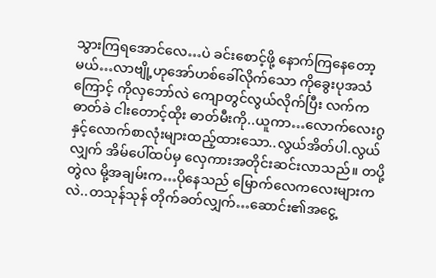သွားကြရအောင်လေ…ပဲ ခင်းစောင့်ဖို့ နောက်ကြနေတော့မယ်…လာဗျို့ဟုအော်ဟစ်ခေါ်လိုက်သော ကိုခွေးပုအသံကြောင့် ကိုလှဘော်လဲ ကျောတွင်လွယ်လိုက်ပြီး လက်ကဓာတ်ခဲ ငါးတောင့်ထိုး ဓာတ်မီးကို..ယူကာ…လောက်လေးဂွ နှင့်လောက်စာလုံးများထည့်ထားသော..လွယ်အိတ်ပါ.လွယ်လျှက် အိမ်ပေါ်ထပ်မှ လှေကားအတိုင်းဆင်းလာသည်။ တပို့တွဲလ မို့အချမ်းက…ပိုနေသည် မြောက်လေကလေးများကလဲ..တသုန်သုန် တိုက်ခတ်လျှက်…ဆောင်း၏အငွေ့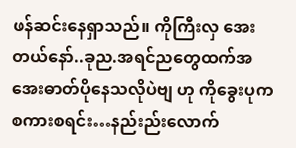ဖန်ဆင်းနေရှာသည်။ ကိုကြီးလှ အေးတယ်နော်..ခုည.အရင်ညတွေထက်အအေးဓာတ်ပိုနေသလိုပဲဗျ ဟု ကိုခွေးပုက စကားစရင်း…နည်းည်းလောက်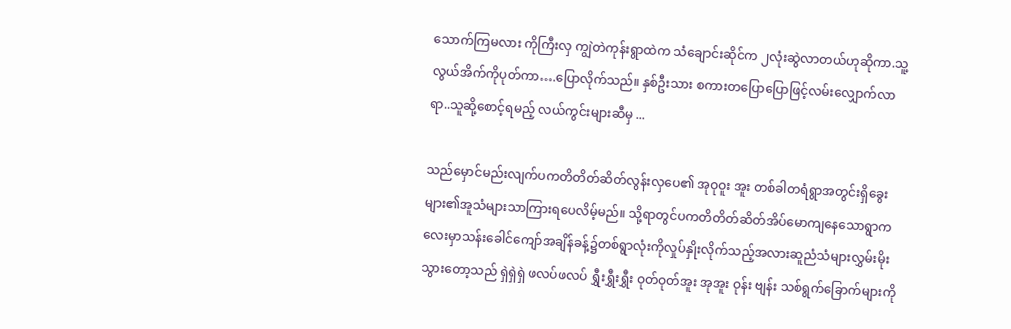သောက်ကြမလား ကိုကြီးလှ ကျွဲတဲကုန်းရွာထဲက သံချောင်းဆိုင်က ၂လုံးဆွဲလာတယ်ဟုဆိုကာ.သူ့လွယ်အိက်ကိုပုတ်ကာ….ပြောလိုက်သည်။ နှစ်ဦးသား စကားတပြောပြောဖြင့်လမ်းလျှောက်လာရာ..သူဆို့စောင့်ရမည့် လယ်ကွင်းများဆီမှ ...

သည်မှောင်မည်းလျက်ပကတိတိတ်ဆိတ်လွန်းလှပေ၏ အုဝုဝူး အူး တစ်ခါတရံရွာအတွင်းရှိခွေးများ၏အူသံများသာကြားရပေလိမ့်မည်။ သို့ရာတွင်ပကတိတိတ်ဆိတ်အိပ်မောကျနေသောရွာကလေးမှာသန်းခေါင်ကျော်အချိန်ခန့်၌တစ်ရွာလုံးကိုလှုပ်နှိုးလိုက်သည့်အလားဆူညံသံများလွှမ်းမိုးသွားတော့သည် ရှဲရှဲရှဲ ဖလပ်ဖလပ် ရွှီးရွှီးရွှီး ဝုတ်ဝုတ်အူး အုအူး ဝုန်း ဗျန်း သစ်ရွက်ခြောက်များကို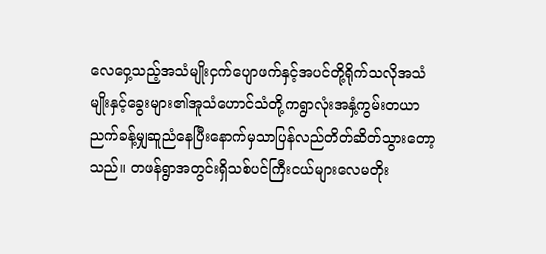လေဝှေ့သည့်အသံမျိုးငှက်ပျောဖက်နှင့်အပင်တို့ရိုက်သလိုအသံမျိုးနှင့်ခွေးများ၏အူသံဟောင်သံတို့ကရွာလုံးအနှံ့ကွမ်းတယာညက်ခန့်မျှဆူညံနေပြီးနောက်မှသာပြန်လည်တိတ်ဆိတ်သွားတော့သည်။ တဖန်ရွာအတွင်းရှိသစ်ပင်ကြီးငယ်များလေမတိုး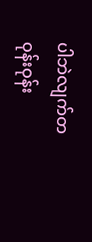ပါဘဲလျက်တဝုန်းဝုန်း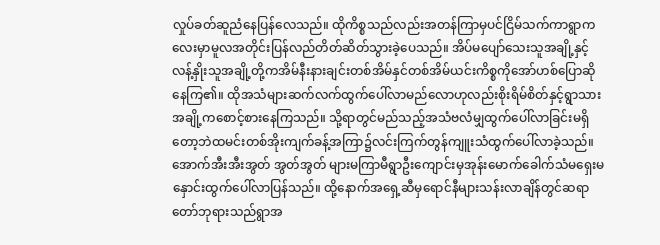လှုပ်ခတ်ဆူညံနေပြန်လေသည်။ ထိုကိစ္စသည်လည်းအတန်ကြာမှပင်ငြိမ်သက်ကာရွာကလေးမှာမူလအတိုင်းပြန်လည်တိတ်ဆိတ်သွားခဲ့ပေသည်။ အိပ်မပျော်သေးသူအချို့နှင့်လန့်နှိုးသူအချို့တို့ကအိမ်နီးနားချင်းတစ်အိမ်နှင်တစ်အိမ်ယင်းကိစ္စကိုအော်ဟစ်ပြောဆိုနေကြ၏။ ထိုအသံများဆက်လက်ထွက်ပေါ်လာမည်လောဟုလည်းစိုးရိမ်စိတ်နှင့်ရွာသားအချို့ကစောင့်စားနေကြသည်။ သို့ရာတွင်မည်သည့်အသံဗလံမျှထွက်ပေါ်လာခြင်းမရှိတော့ဘဲထမင်းတစ်အိုးကျက်ခန့်အကြာ၌လင်းကြက်တွန်ကျူးသံထွက်ပေါ်လာခဲ့သည်။ အောက်အီးအီးအွတ် အွတ်အွတ် များမကြာမီရွာဦးကျောင်းမှအုန်းမောက်ခေါက်သံမရှေးမနှောင်းထွက်ပေါ်လာပြန်သည်။ ထို့နောက်အရှေ့ဆီမှရောင်နီများသန်းလာချိန်တွင်ဆရာတော်ဘုရားသည်ရွာအ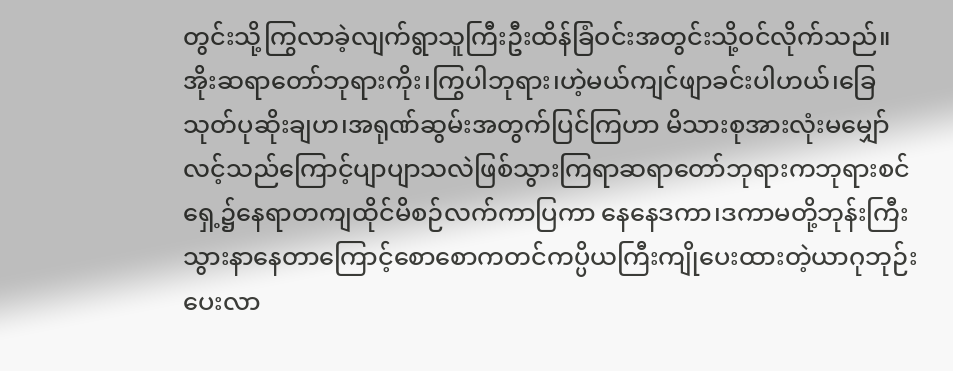တွင်းသို့ကြွလာခဲ့လျက်ရွာသူကြီးဦးထိန်ခြံဝင်းအတွင်းသို့ဝင်လိုက်သည်။ အိုးဆရာတော်ဘုရားကိုး၊ကြွပါဘုရား၊ဟဲ့မယ်ကျင်ဖျာခင်းပါဟယ်၊ခြေသုတ်ပုဆိုးချဟ၊အရုဏ်ဆွမ်းအတွက်ပြင်ကြဟာ မိသားစုအားလုံးမမျှော်လင့်သည်ကြောင့်ပျာပျာသလဲဖြစ်သွားကြရာဆရာတော်ဘုရားကဘုရားစင်ရှေ့၌နေရာတကျထိုင်မိစဉ်လက်ကာပြကာ နေနေဒကာ၊ဒကာမတို့ဘုန်းကြီးသွားနာနေတာကြောင့်စောစောကတင်ကပ္ပိယကြီးကျိုပေးထားတဲ့ယာဂုဘုဉ်းပေးလာ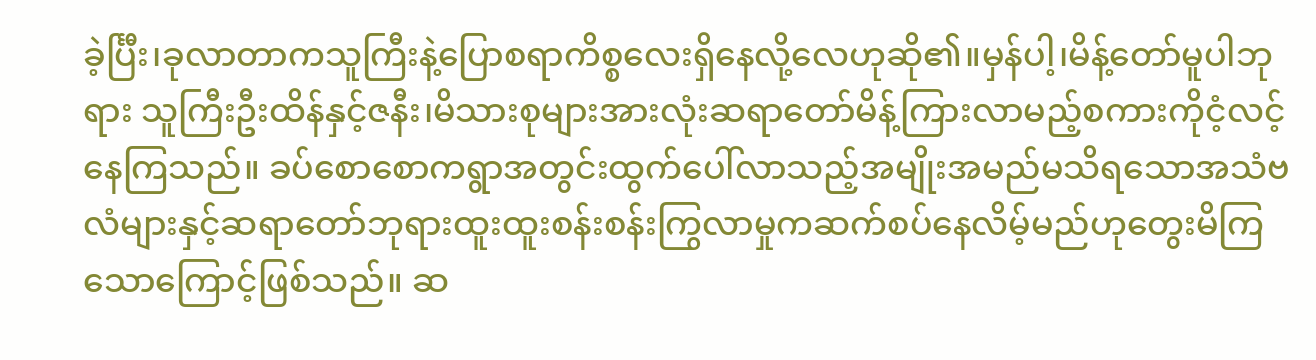ခဲ့င်္ပြီး၊ခုလာတာကသူကြီးနဲ့ပြောစရာကိစ္စလေးရှိနေလို့လေဟုဆို၏။မှန်ပါ့၊မိန့်တော်မူပါဘုရား သူကြီးဦးထိန်နှင့်ဇနီး၊မိသားစုများအားလုံးဆရာတော်မိန့်ကြားလာမည့်စကားကိုငံ့လင့်နေကြသည်။ ခပ်စောစောကရွာအတွင်းထွက်ပေါ်လာသည့်အမျိုးအမည်မသိရသောအသံဗလံများနှင့်ဆရာတော်ဘုရားထူးထူးစန်းစန်းကြွလာမှုကဆက်စပ်နေလိမ့်မည်ဟုတွေးမိကြသောကြောင့်ဖြစ်သည်။ ဆ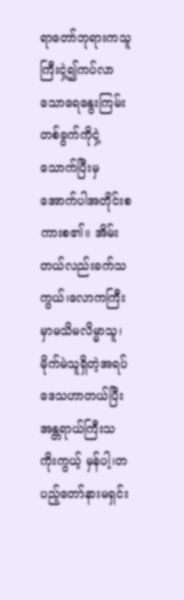ရာတော်ဘုရားကသူကြီးငှဲ့၍ကပ်လာသောရေနွေးကြမ်းတစ်ခွက်ကိုငှဲ့သောက်ပြီးမှအောက်ပါအတိုင်းစကားစ၏။ အိမ်းတယ်လည်းခက်သကွယ်၊လောကကြီးမှာမသိမလိမ္မာသူ၊မိုက်မဲသူရှိတဲ့အရပ်ဒေသဟာတယ်ပြီးအန္တရာယ်ကြီးသကိုးကွယ့် မှန်ပါ့၊တပည့်တော်နားမရှင်း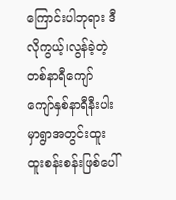ကြောင်းပါဘုရား ဒီလိုကွယ့်၊လွန်ခဲ့တဲ့တစ်နာရီကျော်ကျော်နှစ်နာရီနီးပါးမှာရွာအတွင်းထူးထူးစန်းစန်းဖြစ်ပေါ်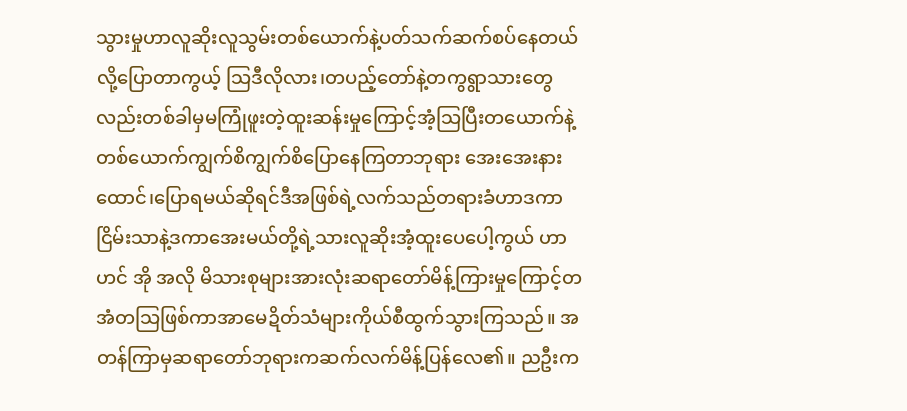သွားမှုဟာလူဆိုးလူသွမ်းတစ်ယောက်နဲ့ပတ်သက်ဆက်စပ်နေတယ်လို့ပြောတာကွယ့် သြဒီလိုလား၊တပည့်တော်နဲ့တကွရွာသားတွေလည်းတစ်ခါမှမကြုံဖူးတဲ့ထူးဆန်းမှုကြောင့်အံ့သြပြီးတယောက်နဲ့တစ်ယောက်ကျွက်စိကျွက်စိပြောနေကြတာဘုရား အေးအေးနားထောင်၊ပြောရမယ်ဆိုရင်ဒီအဖြစ်ရဲ့လက်သည်တရားခံဟာဒကာငြိမ်းသာနဲ့ဒကာအေးမယ်တို့ရဲ့သားလူဆိုးအံ့ထူးပေပေါ့ကွယ် ဟာ ဟင် အို အလို မိသားစုများအားလုံးဆရာတော်မိန့်ကြားမှုကြောင့်တအံတသြဖြစ်ကာအာမေဍိတ်သံများကိုယ်စီထွက်သွားကြသည်။ အတန်ကြာမှဆရာတော်ဘုရားကဆက်လက်မိန့်ပြန်လေ၏။ ညဦးက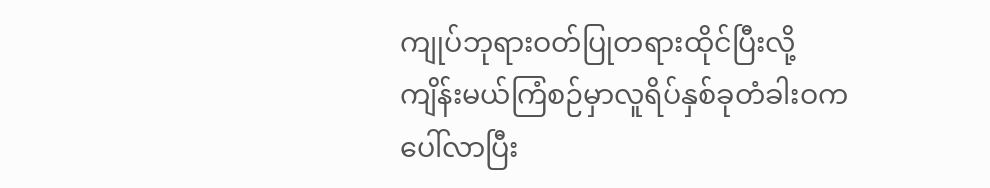ကျုပ်ဘုရားဝတ်ပြုတရားထိုင်ပြီးလို့ကျိန်းမယ်ကြံစဉ်မှာလူရိပ်နှစ်ခုတံခါးဝကပေါ်လာပြီး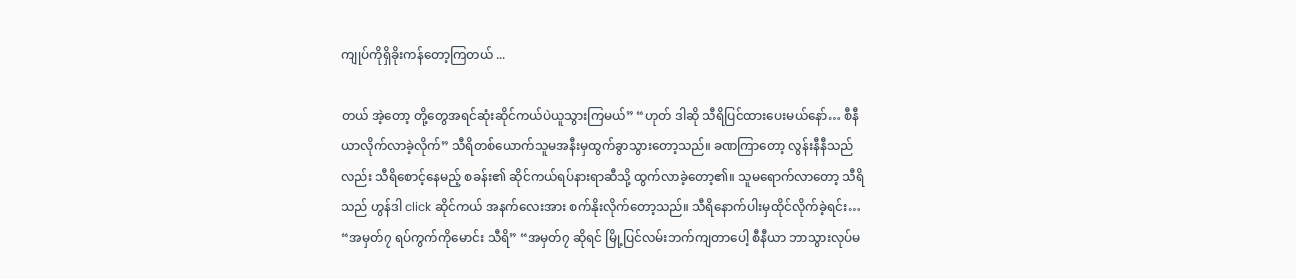ကျုပ်ကိုရှိခိုးကန်တော့ကြတယ် ...

တယ် အဲ့တော့ တို့တွေအရင်ဆုံးဆိုင်ကယ်ပဲယူသွားကြမယ်” “ဟုတ် ဒါဆို သီရိပြင်ထားပေးမယ်နော်… စီနီယာလိုက်လာခဲ့လိုက်” သီရိတစ်ယောက်သူမအနီးမှထွက်ခွာသွားတော့သည်။ ခဏကြာတော့ လွန်းနီနီသည်လည်း သီရိစောင့်နေမည့် စခန်း၏ ဆိုင်ကယ်ရပ်နားရာဆီသို့ ထွက်လာခဲ့တော့၏။ သူမရောက်လာတော့ သီရိသည် ဟွန်ဒါ click ဆိုင်ကယ် အနက်လေးအား စက်နိုးလိုက်တော့သည်။ သီရိနောက်ပါးမှထိုင်လိုက်ခဲ့ရင်း… “အမှတ်၇ ရပ်ကွက်ကိုမောင်း သီရိ” “အမှတ်၇ ဆိုရင် မြို့ပြင်လမ်းဘက်ကျတာပေါ့ စီနီယာ ဘာသွားလုပ်မ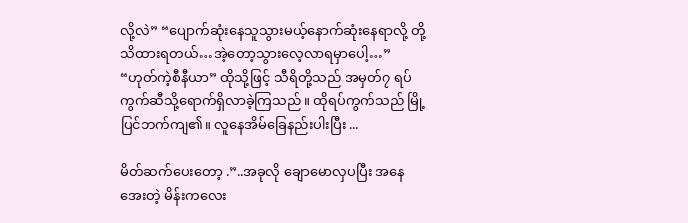လို့လဲ” “ပျောက်ဆုံးနေသူသွားမယ့်နောက်ဆုံးနေရာလို့ တို့သိထားရတယ်…အဲ့တော့သွားလေ့လာရမှာပေါ့…” “ဟုတ်ကဲ့စီနီယာ” ထိုသို့ဖြင့် သီရိတို့သည် အမှတ်၇ ရပ်ကွက်ဆီသို့ရောက်ရှိလာခဲ့ကြသည်။ ထိုရပ်ကွက်သည် မြို့ပြင်ဘက်ကျ၏။ လူနေအိမ်ခြေနည်းပါးပြီး ...

မိတ်ဆက်ပေးတော့ .”..အခုလို ချောမောလှပပြီး အနေအေးတဲ့ မိန်းကလေး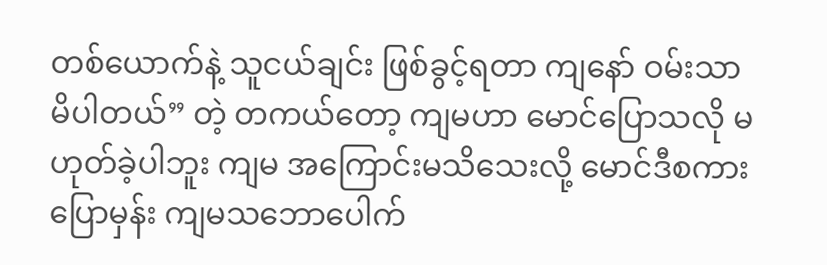တစ်ယောက်နဲ့ သူငယ်ချင်း ဖြစ်ခွင့်ရတာ ကျနော် ဝမ်းသာ မိပါတယ်” တဲ့ တကယ်တော့ ကျမဟာ မောင်ပြောသလို မဟုတ်ခဲ့ပါဘူး ကျမ အကြောင်းမသိသေးလို့ မောင်ဒီစကား ပြောမှန်း ကျမသဘောပေါက်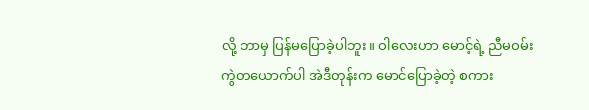လို့ ဘာမှ ပြန်မပြောခဲ့ပါဘူး။ ဝါလေးဟာ မောင့်ရဲ့ ညီမဝမ်းကွဲတယောက်ပါ အဲဒီတုန်းက မောင်ပြောခဲ့တဲ့ စကား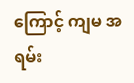ကြောင့် ကျမ အရမ်း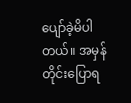ပျော်ခဲ့မိပါတယ်။ အမှန်တိုင်းပြောရ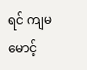ရင် ကျမ မောင့်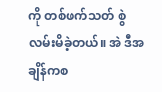ကို တစ်ဖက်သတ် စွဲလမ်းမိခဲ့တယ်။ အဲ ဒီအချိန်ကစ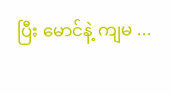ပြီး မောင်နဲ့ ကျမ ...